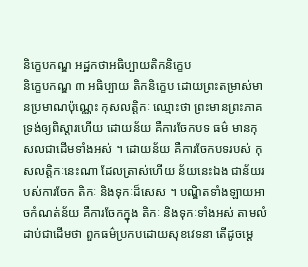និក្ខេបកណ្ឌ អដ្ឋកថាអធិប្បាយតិកនិក្ខេប
និក្ខេបកណ្ឌ ៣ អធិប្បាយ តិកនិក្ខេប ដោយព្រះតម្រាស់មានប្រមាណប៉ុណ្ណេះ កុសលត្តិកៈ ឈ្មោះថា ព្រះមានព្រះភាគទ្រង់ឲ្យពិស្តារហើយ ដោយន័យ គឺការចែកបទ ធម៌ មានកុសលជាដើមទាំងអស់ ។ ដោយន័យ គឺការចែកបទរបស់ កុសលត្តិកៈនេះណា ដែលត្រាស់ហើយ ន័យនេះឯង ជាន័យរបស់ការចែក តិកៈ និងទុកៈដ៏សេស ។ បណ្ឌិតទាំងឡាយអាចកំណត់ន័យ គឺការចែកក្នុង តិកៈ និងទុកៈទាំងអស់ តាមលំដាប់ជាដើមថា ពួកធម៌ប្រកបដោយសុខវេទនា តើដូចម្តេ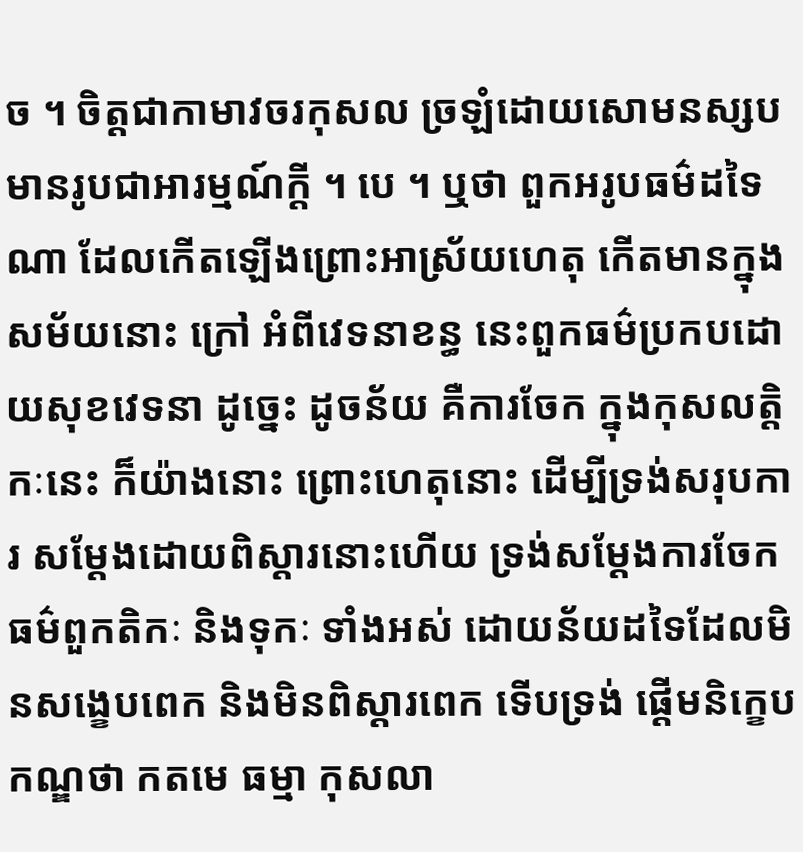ច ។ ចិត្តជាកាមាវចរកុសល ច្រឡំដោយសោមនស្សប មានរូបជាអារម្មណ៍ក្តី ។ បេ ។ ឬថា ពួកអរូបធម៌ដទៃ ណា ដែលកើតឡើងព្រោះអាស្រ័យហេតុ កើតមានក្នុងសម័យនោះ ក្រៅ អំពីវេទនាខន្ធ នេះពួកធម៌ប្រកបដោយសុខវេទនា ដូច្នេះ ដូចន័យ គឺការចែក ក្នុងកុសលត្តិកៈនេះ ក៏យ៉ាងនោះ ព្រោះហេតុនោះ ដើម្បីទ្រង់សរុបការ សម្តែងដោយពិស្តារនោះហើយ ទ្រង់សម្តែងការចែកធម៌ពួកតិកៈ និងទុកៈ ទាំងអស់ ដោយន័យដទៃដែលមិនសង្ខេបពេក និងមិនពិស្តារពេក ទើបទ្រង់ ផ្តើមនិក្ខេបកណ្ឌថា កតមេ ធម្មា កុសលា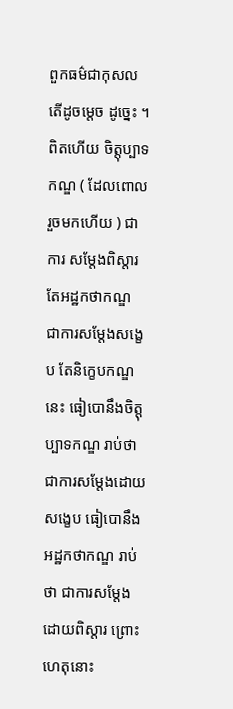ពួកធម៌ជាកុសល តើដូចម្តេច ដូច្នេះ ។ ពិតហើយ ចិត្តុប្បាទកណ្ឌ ( ដែលពោលរួចមកហើយ ) ជាការ សម្តែងពិស្តារ តែអដ្ឋកថាកណ្ឌ ជាការសម្តែងសង្ខេប តែនិក្ខេបកណ្ឌនេះ ធៀបោនឹងចិត្តុប្បាទកណ្ឌ រាប់ថា ជាការសម្តែងដោយសង្ខេប ធៀបោនឹងអដ្ឋកថាកណ្ឌ រាប់ថា ជាការសម្តែងដោយពិស្តារ ព្រោះហេតុនោះ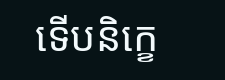ទើបនិក្ខេ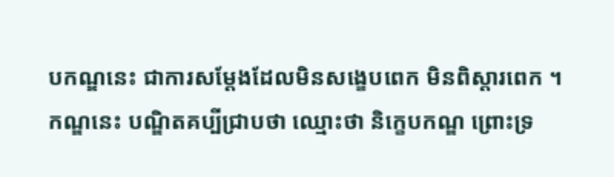បកណ្ឌនេះ ជាការសម្តែងដែលមិនសង្ខេបពេក មិនពិស្តារពេក ។ កណ្ឌនេះ បណ្ឌិតគប្បីជ្រាបថា ឈ្មោះថា និក្ខេបកណ្ឌ ព្រោះទ្រ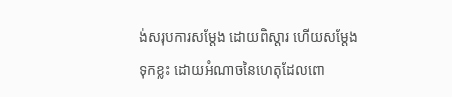ង់សរុបការសម្តែង ដោយពិស្តារ ហើយសម្តែងទុកខ្លះ ដោយអំណាចនៃហេតុដែលពោ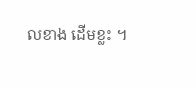លខាង ដើមខ្លះ ។